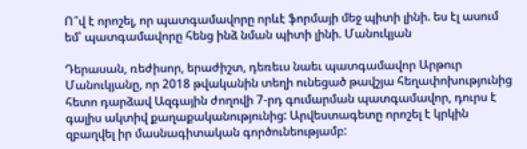Ո՞վ է որոշել, որ պատգամավորը որևէ ֆորմայի մեջ պիտի լինի. ես էլ ասում եմ՝ պատգամավորը հենց ինձ նման պիտի լինի. Մանուկյան

Դերասան, ռեժիսոր, երաժիշտ, դեռեւս նաեւ պատգամավոր Արթուր Մանուկյանը, որ 2018 թվականին տեղի ունեցած թավշյա հեղափոխությունից հետո դարձավ Ազգային ժողովի 7-րդ գումարման պատգամավոր, դուրս է գալիս ակտիվ քաղաքականությունից: Արվեստագետը որոշել է կրկին զբաղվել իր մասնագիտական գործունեությամբ: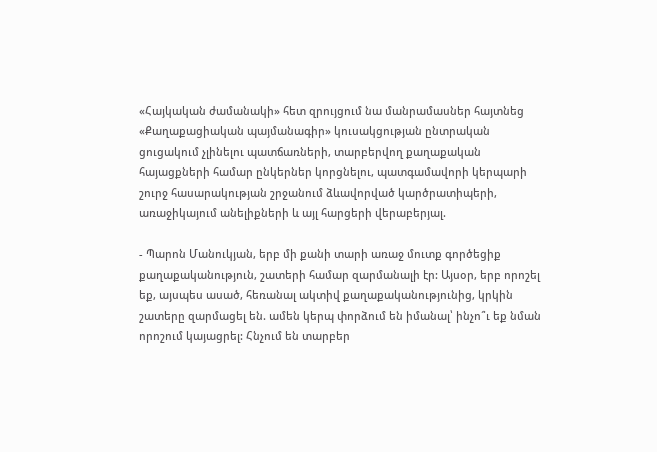«Հայկական ժամանակի» հետ զրույցում նա մանրամասներ հայտնեց «Քաղաքացիական պայմանագիր» կուսակցության ընտրական ցուցակում չլինելու պատճառների, տարբերվող քաղաքական հայացքների համար ընկերներ կորցնելու, պատգամավորի կերպարի շուրջ հասարակության շրջանում ձևավորված կարծրատիպերի, առաջիկայում անելիքների և այլ հարցերի վերաբերյալ.

- Պարոն Մանուկյան, երբ մի քանի տարի առաջ մուտք գործեցիք քաղաքականություն, շատերի համար զարմանալի էր: Այսօր, երբ որոշել եք, այսպես ասած, հեռանալ ակտիվ քաղաքականությունից, կրկին շատերը զարմացել են. ամեն կերպ փորձում են իմանալ՝ ինչո՞ւ եք նման որոշում կայացրել: Հնչում են տարբեր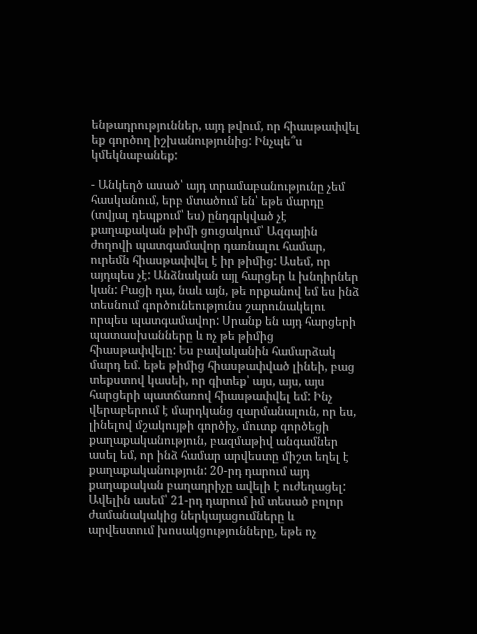ենթադրություններ, այդ թվում, որ հիասթափվել եք գործող իշխանությունից: Ինչպե՞ս կմեկնաբանեք:

- Անկեղծ ասած՝ այդ տրամաբանությունը չեմ հասկանում, երբ մտածում են՝ եթե մարդը (տվյալ դեպքում՝ ես) ընդգրկված չէ քաղաքական թիմի ցուցակում՝ Ազգային ժողովի պատգամավոր դառնալու համար, ուրեմն հիասթափվել է իր թիմից: Ասեմ, որ այդպես չէ: Անձնական այլ հարցեր և խնդիրներ կան: Բացի դա, նաև այն, թե որքանով եմ ես ինձ տեսնում գործունեությունս շարունակելու որպես պատգամավոր: Սրանք են այդ հարցերի պատասխանները և ոչ թե թիմից հիասթափվելը: Ես բավականին համարձակ մարդ եմ. եթե թիմից հիասթափված լինեի, բաց տեքստով կասեի, որ գիտեք՝ այս, այս, այս հարցերի պատճառով հիասթափվել եմ: Ինչ վերաբերում է մարդկանց զարմանալուն, որ ես, լինելով մշակույթի գործիչ, մուտք գործեցի քաղաքականություն, բազմաթիվ անգամներ ասել եմ, որ ինձ համար արվեստը միշտ եղել է քաղաքականություն: 20-րդ դարում այդ քաղաքական բաղադրիչը ավելի է ուժեղացել: Ավելին ասեմ՝ 21-րդ դարում իմ տեսած բոլոր ժամանակակից ներկայացումները և արվեստում խոսակցությունները, եթե ոչ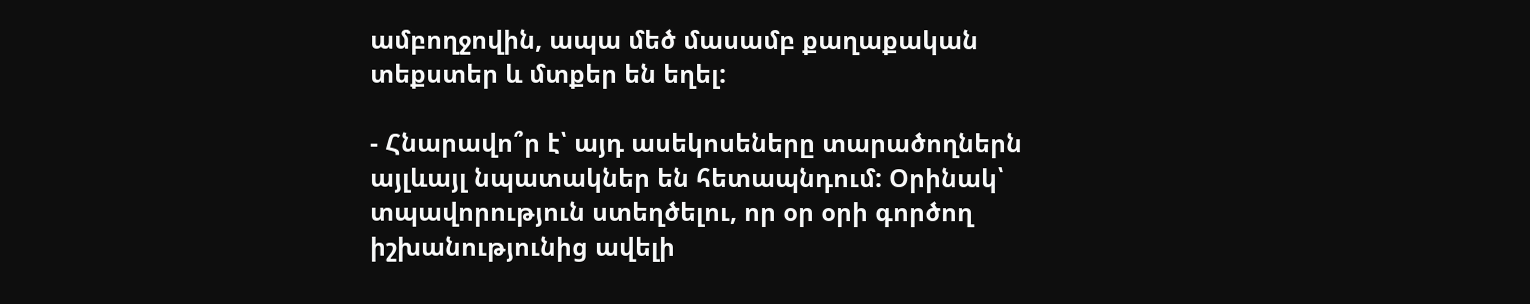ամբողջովին, ապա մեծ մասամբ քաղաքական տեքստեր և մտքեր են եղել:

- Հնարավո՞ր է՝ այդ ասեկոսեները տարածողներն այլևայլ նպատակներ են հետապնդում: Օրինակ՝ տպավորություն ստեղծելու, որ օր օրի գործող իշխանությունից ավելի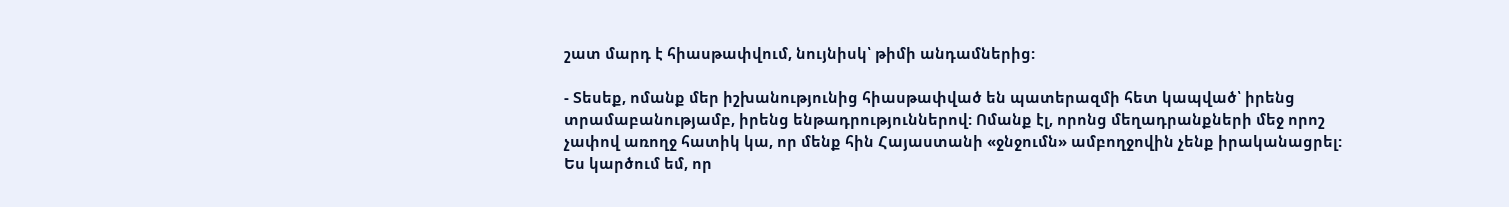շատ մարդ է հիասթափվում, նույնիսկ՝ թիմի անդամներից:

- Տեսեք, ոմանք մեր իշխանությունից հիասթափված են պատերազմի հետ կապված՝ իրենց տրամաբանությամբ, իրենց ենթադրություններով: Ոմանք էլ, որոնց մեղադրանքների մեջ որոշ չափով առողջ հատիկ կա, որ մենք հին Հայաստանի «ջնջումն» ամբողջովին չենք իրականացրել: Ես կարծում եմ, որ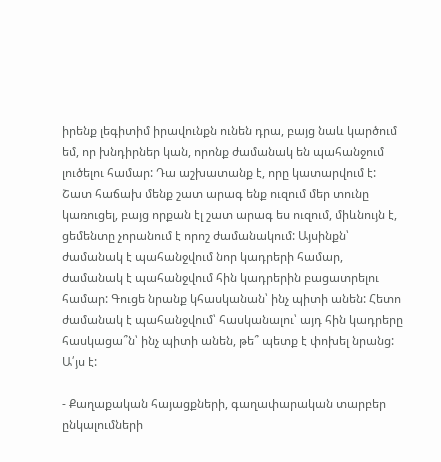իրենք լեգիտիմ իրավունքն ունեն դրա, բայց նաև կարծում եմ, որ խնդիրներ կան, որոնք ժամանակ են պահանջում լուծելու համար: Դա աշխատանք է, որը կատարվում է: Շատ հաճախ մենք շատ արագ ենք ուզում մեր տունը կառուցել, բայց որքան էլ շատ արագ ես ուզում, միևնույն է, ցեմենտը չորանում է որոշ ժամանակում: Այսինքն՝ ժամանակ է պահանջվում նոր կադրերի համար, ժամանակ է պահանջվում հին կադրերին բացատրելու համար: Գուցե նրանք կհասկանան՝ ինչ պիտի անեն: Հետո ժամանակ է պահանջվում՝ հասկանալու՝ այդ հին կադրերը հասկացա՞ն՝ ինչ պիտի անեն, թե՞ պետք է փոխել նրանց: Ա՛յս է:

- Քաղաքական հայացքների, գաղափարական տարբեր ընկալումների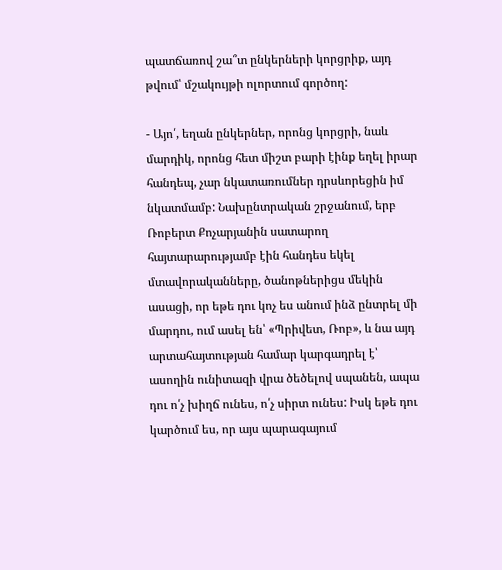պատճառով շա՞տ ընկերների կորցրիք, այդ թվում՝ մշակույթի ոլորտում գործող:

- Այո՛, եղան ընկերներ, որոնց կորցրի, նաև մարդիկ, որոնց հետ միշտ բարի էինք եղել իրար հանդեպ, չար նկատառումներ դրսևորեցին իմ նկատմամբ: Նախընտրական շրջանում, երբ Ռոբերտ Քոչարյանին սատարող հայտարարությամբ էին հանդես եկել մտավորականները, ծանոթներիցս մեկին ասացի, որ եթե դու կոչ ես անում ինձ ընտրել մի մարդու, ում ասել են՝ «Պրիվետ, Ռոբ», և նա այդ արտահայտության համար կարգադրել է՝ ասողին ունիտազի վրա ծեծելով սպանեն, ապա դու ո՛չ խիղճ ունես, ո՛չ սիրտ ունես: Իսկ եթե դու կարծում ես, որ այս պարագայում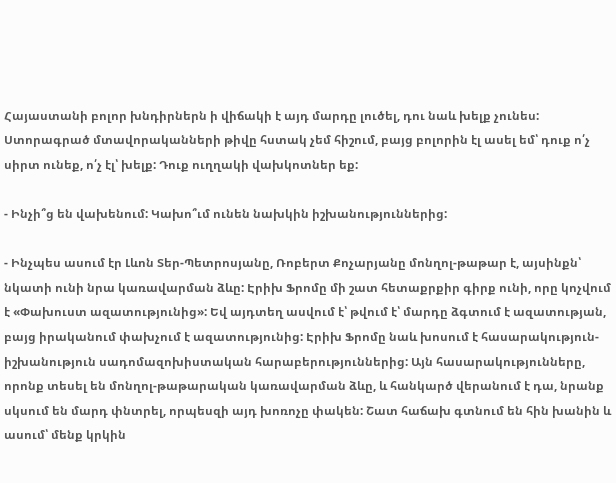Հայաստանի բոլոր խնդիրներն ի վիճակի է այդ մարդը լուծել, դու նաև խելք չունես: Ստորագրած մտավորականների թիվը հստակ չեմ հիշում, բայց բոլորին էլ ասել եմ՝ դուք ո՛չ սիրտ ունեք, ո՛չ էլ՝ խելք: Դուք ուղղակի վախկոտներ եք:

- Ինչի՞ց են վախենում: Կախո՞ւմ ունեն նախկին իշխանություններից:

- Ինչպես ասում էր Լևոն Տեր-Պետրոսյանը, Ռոբերտ Քոչարյանը մոնղոլ-թաթար է, այսինքն՝ նկատի ունի նրա կառավարման ձևը: Էրիխ Ֆրոմը մի շատ հետաքրքիր գիրք ունի, որը կոչվում է «Փախուստ ազատությունից»: Եվ այդտեղ ասվում է՝ թվում է՝ մարդը ձգտում է ազատության, բայց իրականում փախչում է ազատությունից: Էրիխ Ֆրոմը նաև խոսում է հասարակություն-իշխանություն սադոմազոխիստական հարաբերություններից: Այն հասարակությունները, որոնք տեսել են մոնղոլ-թաթարական կառավարման ձևը, և հանկարծ վերանում է դա, նրանք սկսում են մարդ փնտրել, որպեսզի այդ խոռոչը փակեն: Շատ հաճախ գտնում են հին խանին և ասում՝ մենք կրկին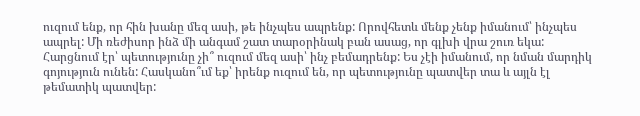ուզում ենք, որ հին խանը մեզ ասի, թե ինչպես ապրենք: Որովհետև մենք չենք իմանում՝ ինչպես ապրել: Մի ռեժիսոր ինձ մի անգամ շատ տարօրինակ բան ասաց, որ գլխի վրա շուռ եկա: Հարցնում էր՝ պետությունը չի՞ ուզում մեզ ասի՝ ինչ բեմադրենք: Ես չէի իմանում, որ նման մարդիկ գոյություն ունեն: Հասկանո՞ւմ եք՝ իրենք ուզում են, որ պետությունը պատվեր տա և այլն էլ թեմատիկ պատվեր: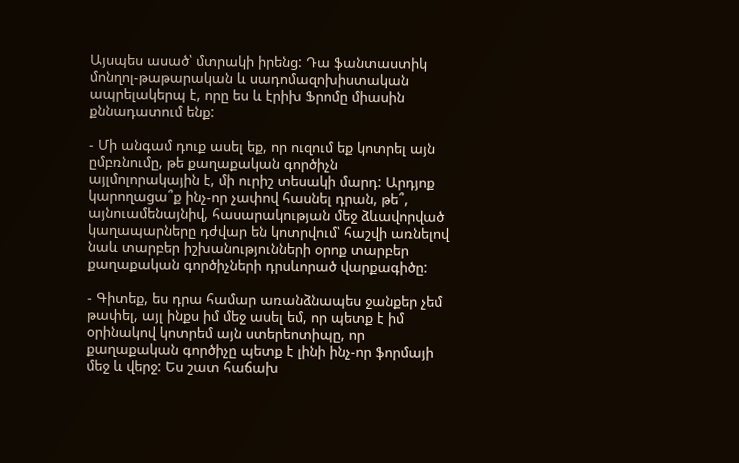Այսպես ասած՝ մտրակի իրենց: Դա ֆանտաստիկ մոնղոլ-թաթարական և սադոմազոխիստական ապրելակերպ է, որը ես և էրիխ Ֆրոմը միասին քննադատում ենք:

- Մի անգամ դուք ասել եք, որ ուզում եք կոտրել այն ըմբռնումը, թե քաղաքական գործիչն այլմոլորակային է, մի ուրիշ տեսակի մարդ: Արդյոք կարողացա՞ք ինչ-որ չափով հասնել դրան, թե՞, այնուամենայնիվ, հասարակության մեջ ձևավորված կաղապարները դժվար են կոտրվում՝ հաշվի առնելով նաև տարբեր իշխանությունների օրոք տարբեր քաղաքական գործիչների դրսևորած վարքագիծը:

- Գիտեք, ես դրա համար առանձնապես ջանքեր չեմ թափել, այլ ինքս իմ մեջ ասել եմ, որ պետք է իմ օրինակով կոտրեմ այն ստերեոտիպը, որ քաղաքական գործիչը պետք է լինի ինչ-որ ֆորմայի մեջ և վերջ: Ես շատ հաճախ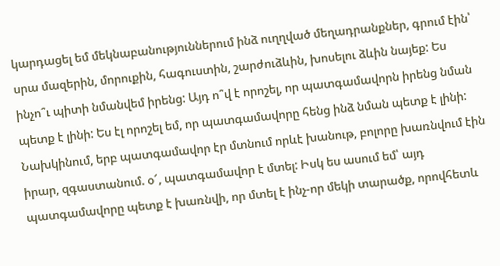կարդացել եմ մեկնաբանություններում ինձ ուղղված մեղադրանքներ, գրում էին՝ սրա մազերին, մորուքին, հագուստին, շարժուձևին, խոսելու ձևին նայեք: Ես ինչո՞ւ պիտի նմանվեմ իրենց: Այդ ո՞վ է որոշել, որ պատգամավորն իրենց նման պետք է լինի: Ես էլ որոշել եմ, որ պատգամավորը հենց ինձ նման պետք է լինի: Նախկինում, երբ պատգամավոր էր մտնում որևէ խանութ, բոլորը խառնվում էին իրար, զգաստանում. օ՜, պատգամավոր է մտել: Իսկ ես ասում եմ՝ այդ պատգամավորը պետք է խառնվի, որ մտել է ինչ-որ մեկի տարածք, որովհետև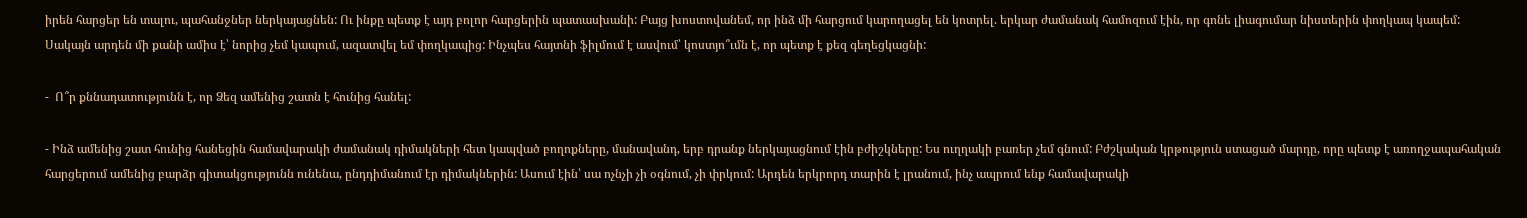իրեն հարցեր են տալու, պահանջներ ներկայացնեն: Ու ինքը պետք է այդ բոլոր հարցերին պատասխանի: Բայց խոստովանեմ, որ ինձ մի հարցում կարողացել են կոտրել. երկար ժամանակ համոզում էին, որ գոնե լիագումար նիստերին փողկապ կապեմ: Սակայն արդեն մի քանի ամիս է՝ նորից չեմ կապում, ազատվել եմ փողկապից: Ինչպես հայտնի ֆիլմում է ասվում՝ կոստյո՞ւմն է, որ պետք է քեզ գեղեցկացնի:

-  Ո՞ր քննադատությունն է, որ Ձեզ ամենից շատն է հունից հանել:

- Ինձ ամենից շատ հունից հանեցին համավարակի ժամանակ դիմակների հետ կապված բողոքները, մանավանդ, երբ դրանք ներկայացնում էին բժիշկները: Ես ուղղակի բառեր չեմ գնում: Բժշկական կրթություն ստացած մարդը, որը պետք է առողջապահական հարցերում ամենից բարձր գիտակցությունն ունենա, ընդդիմանում էր դիմակներին: Ասում էին՝ սա ոչնչի չի օգնում, չի փրկում: Արդեն երկրորդ տարին է լրանում, ինչ ապրում ենք համավարակի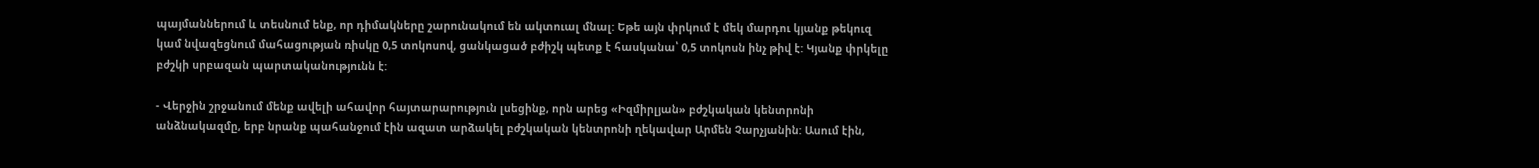պայմաններում և տեսնում ենք, որ դիմակները շարունակում են ակտուալ մնալ: Եթե այն փրկում է մեկ մարդու կյանք թեկուզ կամ նվազեցնում մահացության ռիսկը 0,5 տոկոսով, ցանկացած բժիշկ պետք է հասկանա՝ 0,5 տոկոսն ինչ թիվ է: Կյանք փրկելը բժշկի սրբազան պարտականությունն է:

- Վերջին շրջանում մենք ավելի ահավոր հայտարարություն լսեցինք, որն արեց «Իզմիրլյան» բժշկական կենտրոնի անձնակազմը, երբ նրանք պահանջում էին ազատ արձակել բժշկական կենտրոնի ղեկավար Արմեն Չարչյանին: Ասում էին,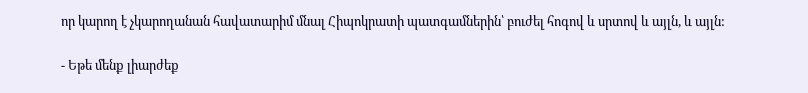որ կարող է չկարողանան հավատարիմ մնալ Հիպոկրատի պատգամներին՝ բուժել հոգով և սրտով և այլն, և այլն:

- Եթե մենք լիարժեք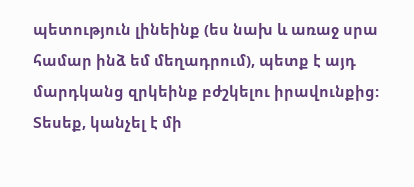պետություն լինեինք (ես նախ և առաջ սրա համար ինձ եմ մեղադրում), պետք է այդ մարդկանց զրկեինք բժշկելու իրավունքից: Տեսեք, կանչել է մի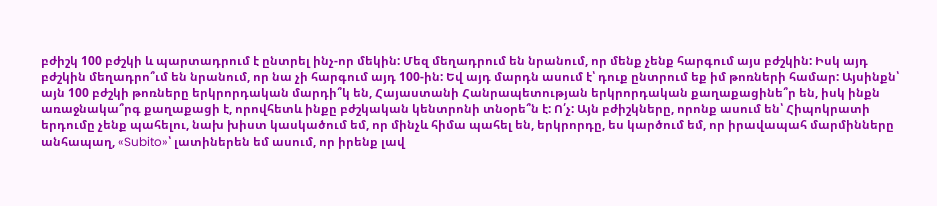բժիշկ 100 բժշկի և պարտադրում է ընտրել ինչ-որ մեկին: Մեզ մեղադրում են նրանում, որ մենք չենք հարգում այս բժշկին: Իսկ այդ բժշկին մեղադրո՞ւմ են նրանում, որ նա չի հարգում այդ 100-ին: Եվ այդ մարդն ասում է՝ դուք ընտրում եք իմ թոռների համար: Այսինքն՝ այն 100 բժշկի թոռները երկրորդական մարդի՞կ են, Հայաստանի Հանրապետության երկրորդական քաղաքացինե՞ր են, իսկ ինքն առաջնակա՞րգ քաղաքացի է, որովհետև ինքը բժշկական կենտրոնի տնօրե՞ն է: Ո՛չ: Այն բժիշկները, որոնք ասում են՝ Հիպոկրատի երդումը չենք պահելու, նախ խիստ կասկածում եմ, որ մինչև հիմա պահել են, երկրորդը, ես կարծում եմ, որ իրավապահ մարմինները անհապաղ, «Subito»՝ լատիներեն եմ ասում, որ իրենք լավ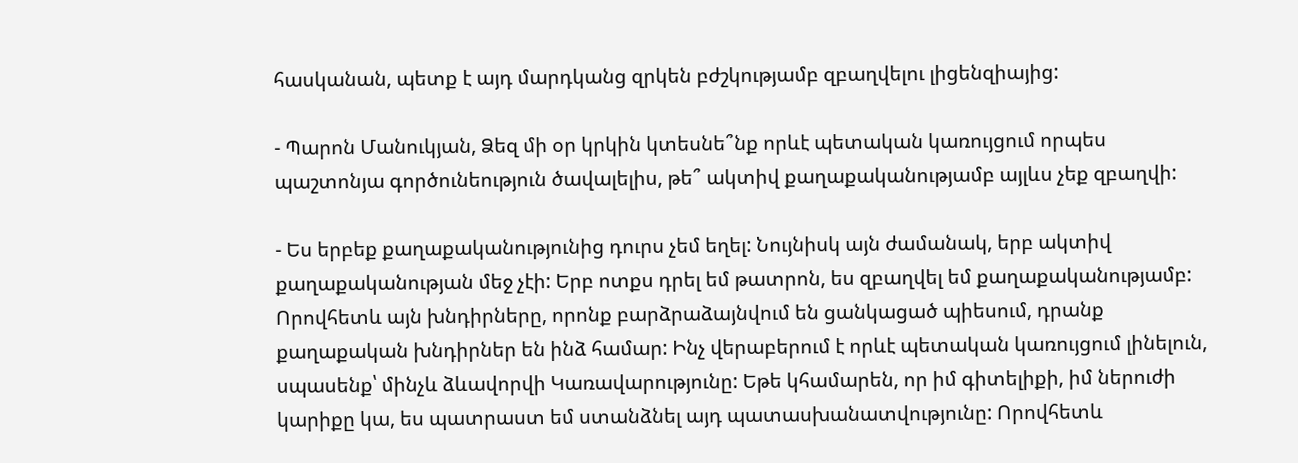հասկանան, պետք է այդ մարդկանց զրկեն բժշկությամբ զբաղվելու լիցենզիայից:

- Պարոն Մանուկյան, Ձեզ մի օր կրկին կտեսնե՞նք որևէ պետական կառույցում որպես պաշտոնյա գործունեություն ծավալելիս, թե՞ ակտիվ քաղաքականությամբ այլևս չեք զբաղվի:

- Ես երբեք քաղաքականությունից դուրս չեմ եղել: Նույնիսկ այն ժամանակ, երբ ակտիվ քաղաքականության մեջ չէի: Երբ ոտքս դրել եմ թատրոն, ես զբաղվել եմ քաղաքականությամբ: Որովհետև այն խնդիրները, որոնք բարձրաձայնվում են ցանկացած պիեսում, դրանք քաղաքական խնդիրներ են ինձ համար: Ինչ վերաբերում է որևէ պետական կառույցում լինելուն, սպասենք՝ մինչև ձևավորվի Կառավարությունը: Եթե կհամարեն, որ իմ գիտելիքի, իմ ներուժի կարիքը կա, ես պատրաստ եմ ստանձնել այդ պատասխանատվությունը: Որովհետև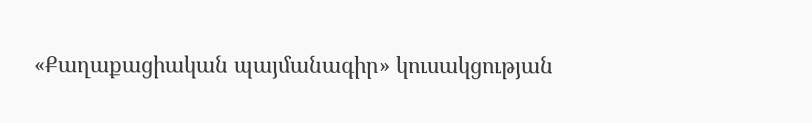«Քաղաքացիական պայմանագիր» կուսակցության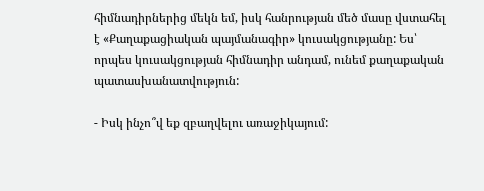հիմնադիրներից մեկն եմ, իսկ հանրության մեծ մասը վստահել է «Քաղաքացիական պայմանագիր» կուսակցությանը: Ես՝ որպես կուսակցության հիմնադիր անդամ, ունեմ քաղաքական պատասխանատվություն:

- Իսկ ինչո՞վ եք զբաղվելու առաջիկայում: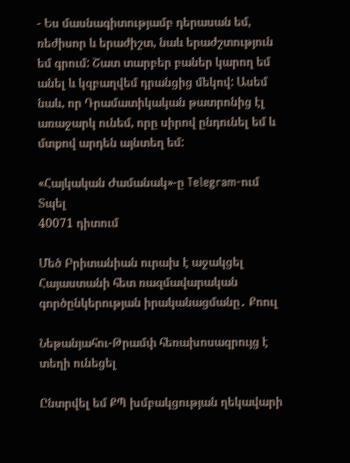- Ես մասնագիտությամբ դերասան եմ, ռեժիսոր և երաժիշտ, նաև երաժշտություն եմ գրում: Շատ տարբեր բաներ կարող եմ անել և կզբաղվեմ դրանցից մեկով: Ասեմ նաև, որ Դրամատիկական թատրոնից էլ առաջարկ ունեմ, որը սիրով ընդունել եմ և մտքով արդեն այնտեղ եմ:

«Հայկական Ժամանակ»-ը Telegram-ում
Տպել
40071 դիտում

Մեծ Բրիտանիան ուրախ է աջակցել Հայաստանի հետ ռազմավարական գործընկերության իրականացմանը․ Քոուլ

Նեթանյահու-Թրամփ հեռախոսազրույց է տեղի ունեցել

Ընտրվել եմ ՔՊ խմբակցության ղեկավարի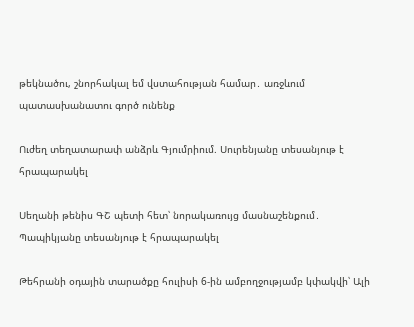թեկնածու, շնորհակալ եմ վստահության համար․ առջևում պատասխանատու գործ ունենք

Ուժեղ տեղատարափ անձրև Գյումրիում. Սուրենյանը տեսանյութ է հրապարակել

Սեղանի թենիս ԳՇ պետի հետ՝ նորակառույց մասնաշենքում․ Պապիկյանը տեսանյութ է հրապարակել

Թեհրանի օդային տարածքը հուլիսի 6-ին ամբողջությամբ կփակվի՝ Ալի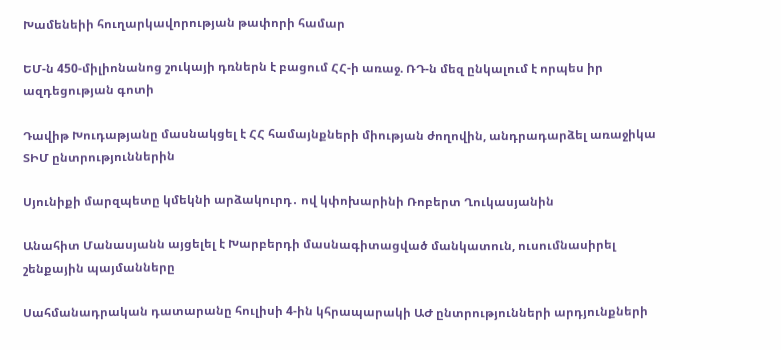Խամենեիի հուղարկավորության թափորի համար

ԵՄ-ն 450-միլիոնանոց շուկայի դռներն է բացում ՀՀ-ի առաջ. ՌԴ-ն մեզ ընկալում է որպես իր ազդեցության գոտի

Դավիթ Խուդաթյանը մասնակցել է ՀՀ համայնքների միության ժողովին, անդրադարձել առաջիկա ՏԻՄ ընտրություններին

Սյունիքի մարզպետը կմեկնի արձակուրդ․ ով կփոխարինի Ռոբերտ Ղուկասյանին

Անահիտ Մանասյանն այցելել է Խարբերդի մասնագիտացված մանկատուն, ուսումնասիրել շենքային պայմանները

Սահմանադրական դատարանը հուլիսի 4-ին կհրապարակի ԱԺ ընտրությունների արդյունքների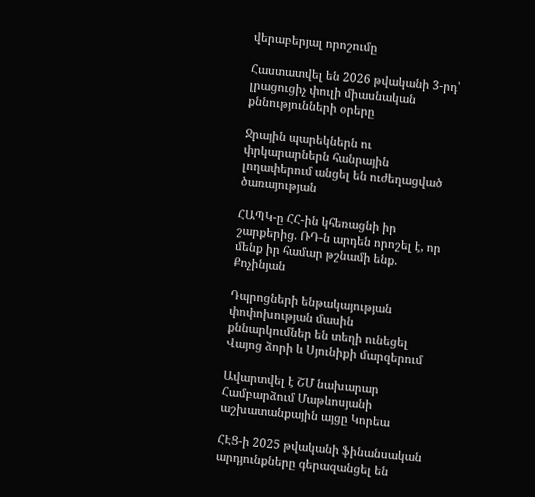վերաբերյալ որոշումը

Հաստատվել են 2026 թվականի 3-րդ՝ լրացուցիչ փուլի միասնական քննությունների օրերը

Ջրային պարեկներն ու փրկարարներն հանրային լողափերում անցել են ուժեղացված ծառայության

ՀԱՊԿ-ը ՀՀ-ին կհեռացնի իր շարքերից. ՌԴ-ն արդեն որոշել է, որ մենք իր համար թշնամի ենք. Քոչինյան

Դպրոցների ենթակայության փոփոխության մասին քննարկումներ են տեղի ունեցել Վայոց ձորի և Սյունիքի մարզերում

Ավարտվել է ՇՄ նախարար Համբարձում Մաթևոսյանի աշխատանքային այցը Կորեա

ՀԷՑ-ի 2025 թվականի ֆինանսական արդյունքները գերազանցել են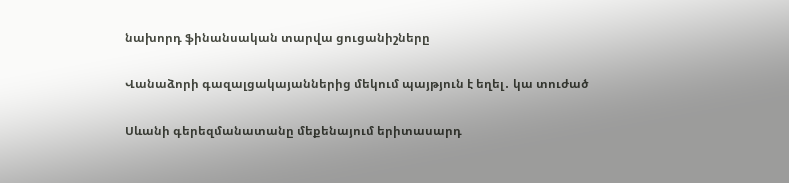նախորդ ֆինանսական տարվա ցուցանիշները

Վանաձորի գազալցակայաններից մեկում պայթյուն է եղել․ կա տուժած

Սևանի գերեզմանատանը մեքենայում երիտասարդ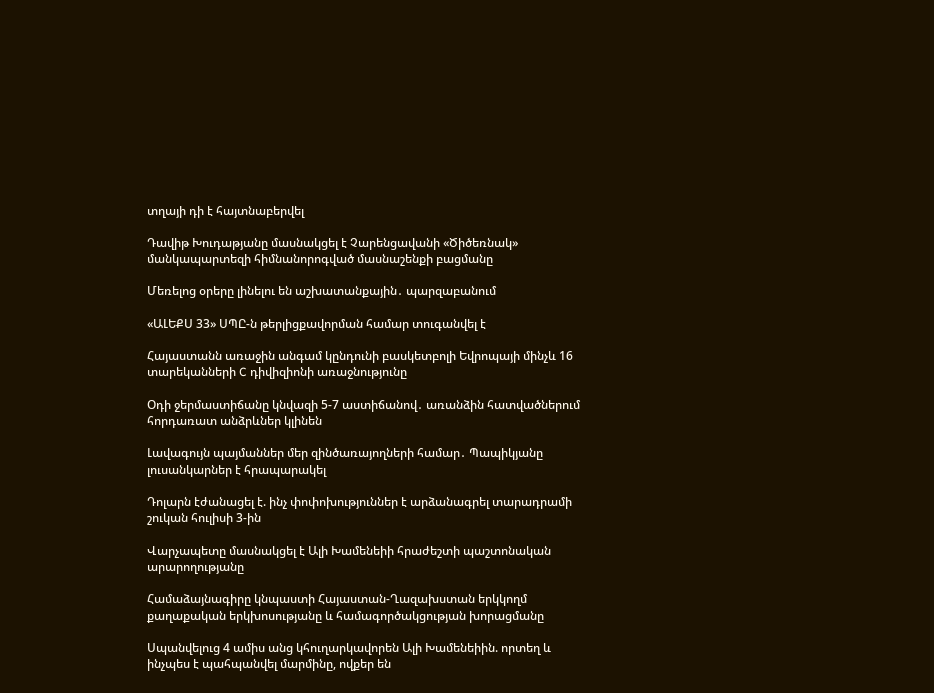տղայի դի է հայտնաբերվել

Դավիթ Խուդաթյանը մասնակցել է Չարենցավանի «Ծիծեռնակ» մանկապարտեզի հիմնանորոգված մասնաշենքի բացմանը

Մեռելոց օրերը լինելու են աշխատանքային․ պարզաբանում

«ԱԼԵՔՍ 33» ՍՊԸ-ն թերլիցքավորման համար տուգանվել է

Հայաստանն առաջին անգամ կընդունի բասկետբոլի Եվրոպայի մինչև 16 տարեկանների C դիվիզիոնի առաջնությունը

Օդի ջերմաստիճանը կնվազի 5-7 աստիճանով․ առանձին հատվածներում հորդառատ անձրևներ կլինեն

Լավագույն պայմաններ մեր զինծառայողների համար․ Պապիկյանը լուսանկարներ է հրապարակել

Դոլարն էժանացել է. ինչ փոփոխություններ է արձանագրել տարադրամի շուկան հուլիսի 3-ին

Վարչապետը մասնակցել է Ալի Խամենեիի հրաժեշտի պաշտոնական արարողությանը

Համաձայնագիրը կնպաստի Հայաստան-Ղազախստան երկկողմ քաղաքական երկխոսությանը և համագործակցության խորացմանը

Սպանվելուց 4 ամիս անց կհուղարկավորեն Ալի Խամենեիին. որտեղ և ինչպես է պահպանվել մարմինը, ովքեր են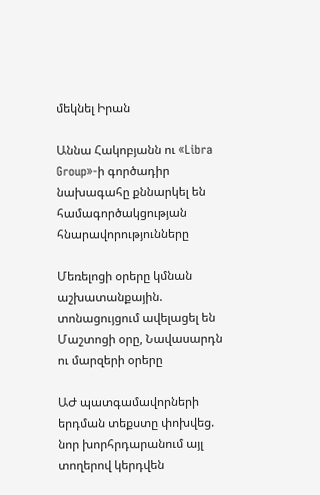մեկնել Իրան

Աննա Հակոբյանն ու «Libra Group»-ի գործադիր նախագահը քննարկել են համագործակցության հնարավորությունները

Մեռելոցի օրերը կմնան աշխատանքային. տոնացույցում ավելացել են Մաշտոցի օրը, Նավասարդն ու մարզերի օրերը

ԱԺ պատգամավորների երդման տեքստը փոխվեց. նոր խորհրդարանում այլ տողերով կերդվեն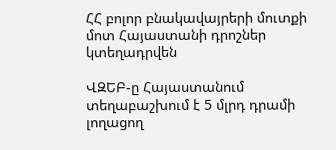ՀՀ բոլոր բնակավայրերի մուտքի մոտ Հայաստանի դրոշներ կտեղադրվեն

ՎԶԵԲ-ը Հայաստանում տեղաբաշխում է 5 մլրդ դրամի լողացող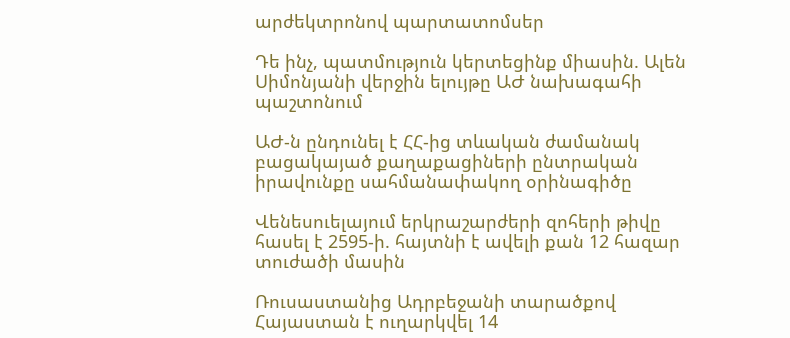արժեկտրոնով պարտատոմսեր

Դե ինչ, պատմություն կերտեցինք միասին. Ալեն Սիմոնյանի վերջին ելույթը ԱԺ նախագահի պաշտոնում

ԱԺ-ն ընդունել է ՀՀ-ից տևական ժամանակ բացակայած քաղաքացիների ընտրական իրավունքը սահմանափակող օրինագիծը

Վենեսուելայում երկրաշարժերի զոհերի թիվը հասել է 2595-ի. հայտնի է ավելի քան 12 հազար տուժածի մասին

Ռուսաստանից Ադրբեջանի տարածքով Հայաստան է ուղարկվել 14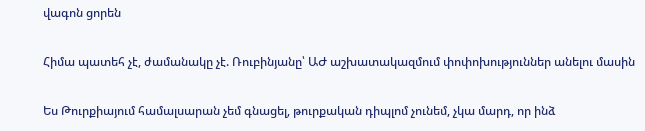վագոն ցորեն

Հիմա պատեհ չէ, ժամանակը չէ. Ռուբինյանը՝ ԱԺ աշխատակազմում փոփոխություններ անելու մասին

Ես Թուրքիայում համալսարան չեմ գնացել, թուրքական դիպլոմ չունեմ, չկա մարդ, որ ինձ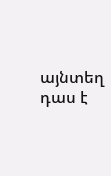այնտեղ դաս է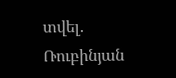տվել. Ռուբինյան